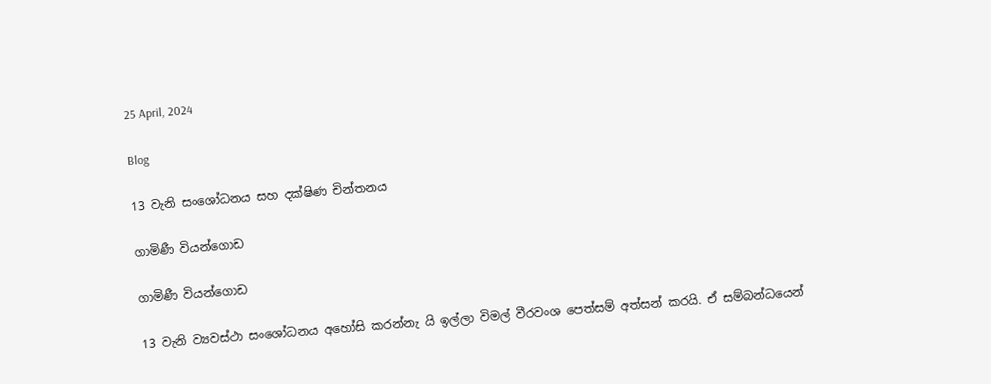25 April, 2024

Blog

13 වැනි සංශෝධනය සහ දක්ෂිණ චින්තනය

ගාමිණී වියන්ගොඩ

ගාමිණී වියන්ගොඩ

13 වැනි ව්‍යවස්ථා සංශෝධනය අහෝසි කරන්නැ යි ඉල්ලා විමල් වීරවංශ පෙත්සම් අත්සන් කරයි. ඒ සම්බන්ධයෙන්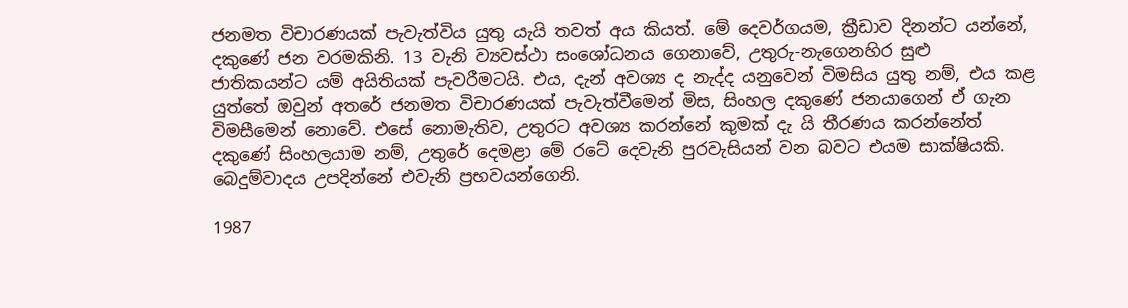ජනමත විචාරණයක් පැවැත්විය යුතු යැයි තවත් අය කියත්. මේ දෙවර්ගයම, ක්‍රීඩාව දිනන්ට යන්නේ, දකුණේ ජන වරමකිනි. 13 වැනි ව්‍යවස්ථා සංශෝධනය ගෙනාවේ, උතුරු-නැගෙනහිර සුළු ජාතිකයන්ට යම් අයිතියක් පැවරීමටයි. එය, දැන් අවශ්‍ය ද නැද්ද යනුවෙන් විමසිය යුතු නම්, එය කළ යුත්තේ ඔවුන් අතරේ ජනමත විචාරණයක් පැවැත්වීමෙන් මිස, සිංහල දකුණේ ජනයාගෙන් ඒ ගැන විමසීමෙන් නොවේ. එසේ නොමැතිව, උතුරට අවශ්‍ය කරන්නේ කුමක් දැ යි තීරණය කරන්නේත් දකුණේ සිංහලයාම නම්, උතුරේ දෙමළා මේ රටේ දෙවැනි පුරවැසියන් වන බවට එයම සාක්ෂියකි. බෙදුම්වාදය උපදින්නේ එවැනි ප්‍රභවයන්ගෙනි.

1987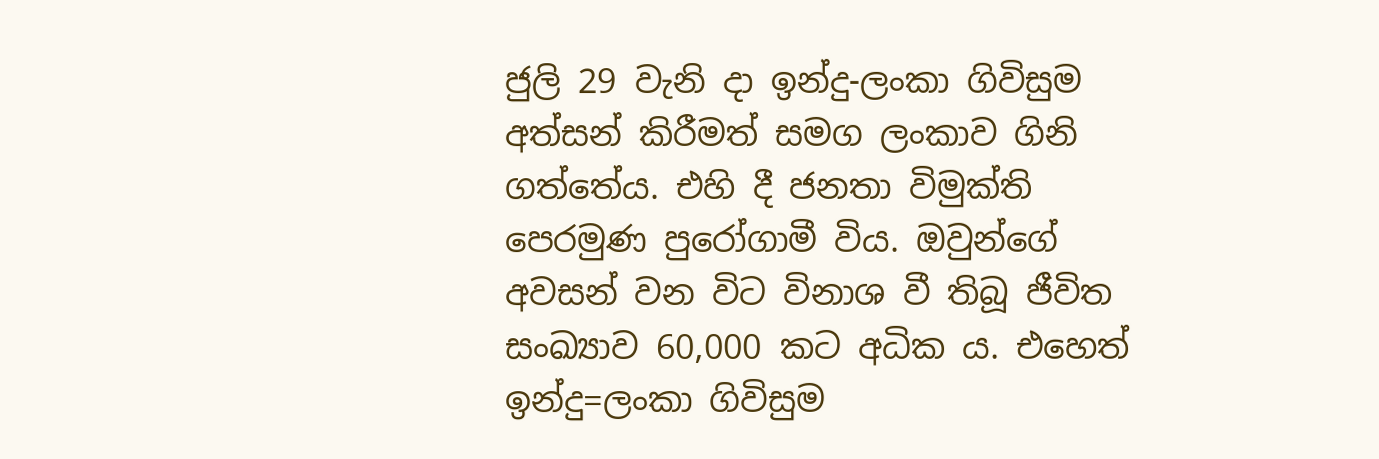ජුලි 29 වැනි දා ඉන්දු-ලංකා ගිවිසුම අත්සන් කිරීමත් සමග ලංකාව ගිනි ගත්තේය. එහි දී ජනතා විමුක්ති පෙරමුණ පුරෝගාමී විය. ඔවුන්ගේ අවසන් වන විට විනාශ වී තිබූ ජීවිත සංඛ්‍යාව 60,000 කට අධික ය. එහෙත් ඉන්දු=ලංකා ගිවිසුම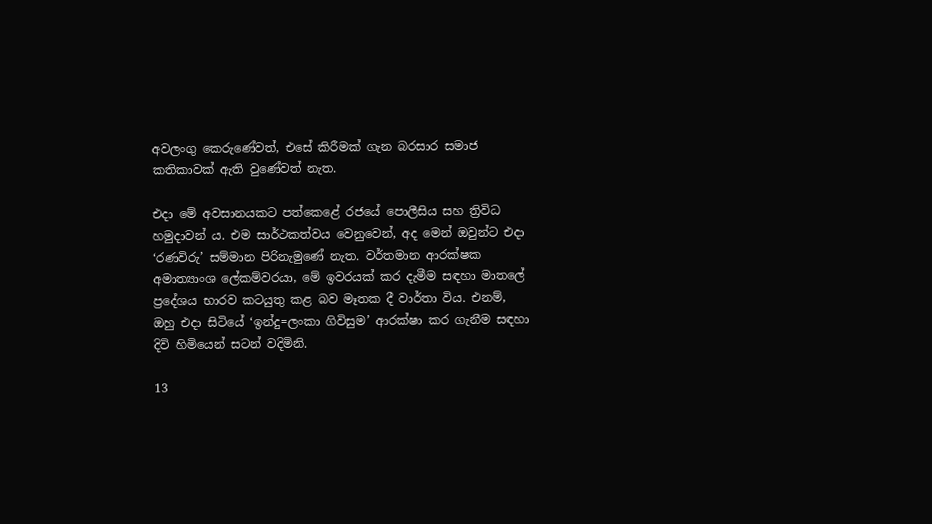අවලංගු කෙරුණේවත්, එසේ කිරීමක් ගැන බරසාර සමාජ කතිකාවක් ඇති වුණේවත් නැත.

එදා මේ අවසානයකට පත්කෙළේ රජයේ පොලීසිය සහ ත්‍රිවිධ හමුදාවන් ය. එම සාර්ථකත්වය වෙනුවෙන්, අද මෙන් ඔවුන්ට එදා ‘රණවිරු’ සම්මාන පිරිනැමුණේ නැත. වර්තමාන ආරක්ෂක අමාත්‍යාංශ ලේකම්වරයා, මේ ඉවරයක් කර දැමීම සඳහා මාතලේ ප්‍රදේශය භාරව කටයුතු කළ බව මෑතක දී වාර්තා විය. එනම්, ඔහු එදා සිටියේ ‘ඉන්දු=ලංකා ගිවිසුම’ ආරක්ෂා කර ගැනීම සඳහා දිවි හිමියෙන් සටන් වදිමිනි.

13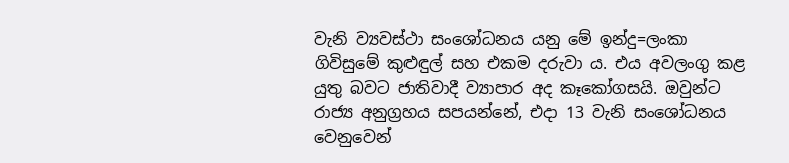වැනි ව්‍යවස්ථා සංශෝධනය යනු මේ ඉන්දු=ලංකා ගිවිසුමේ කුළුඳුල් සහ එකම දරුවා ය. එය අවලංගු කළ යුතු බවට ජාතිවාදී ව්‍යාපාර අද කෑකෝගසයි. ඔවුන්ට රාජ්‍ය අනුග්‍රහය සපයන්නේ, එදා 13 වැනි සංශෝධනය වෙනුවෙන්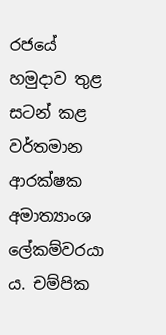රජයේ හමුදාව තුළ සටන් කළ වර්තමාන ආරක්ෂක අමාත්‍යාංශ ලේකම්වරයා ය. චම්පික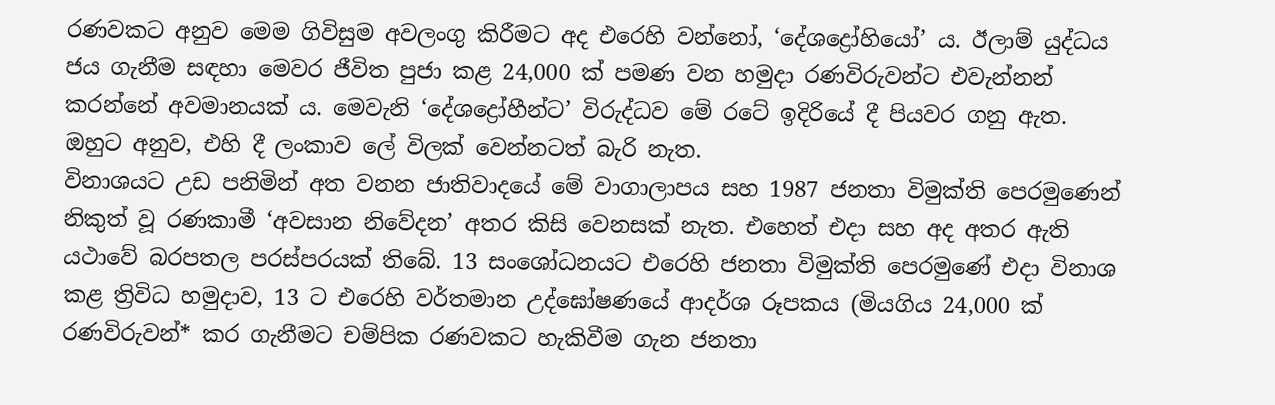රණවකට අනුව මෙම ගිවිසුම අවලංගු කිරීමට අද එරෙහි වන්නෝ, ‘දේශද්‍රෝහියෝ’ ය. ඊලාම් යුද්ධය ජය ගැනීම සඳහා මෙවර ජීවිත පුජා කළ 24,000 ක් පමණ වන හමුදා රණවිරුවන්ට එවැන්නන් කරන්නේ අවමානයක් ය. මෙවැනි ‘දේශද්‍රෝහීන්ට’ විරුද්ධව මේ රටේ ඉදිරියේ දී පියවර ගනු ඇත. ඔහුට අනුව, එහි දී ලංකාව ලේ විලක් වෙන්නටත් බැරි නැත.
විනාශයට උඩ පනිමින් අත වනන ජාතිවාදයේ මේ වාගාලාපය සහ 1987 ජනතා විමුක්ති පෙරමුණෙන් නිකුත් වූ රණකාමී ‘අවසාන නිවේදන’ අතර කිසි වෙනසක් නැත. එහෙත් එදා සහ අද අතර ඇති යථාවේ බරපතල පරස්පරයක් තිබේ. 13 සංශෝධනයට එරෙහි ජනතා විමුක්ති පෙරමුණේ එදා විනාශ කළ ත්‍රිවිධ හමුදාව, 13 ට එරෙහි වර්තමාන උද්ඝෝෂණයේ ආදර්ශ රූපකය (මියගිය 24,000 ක් රණවිරුවන්* කර ගැනීමට චම්පික රණවකට හැකිවීම ගැන ජනතා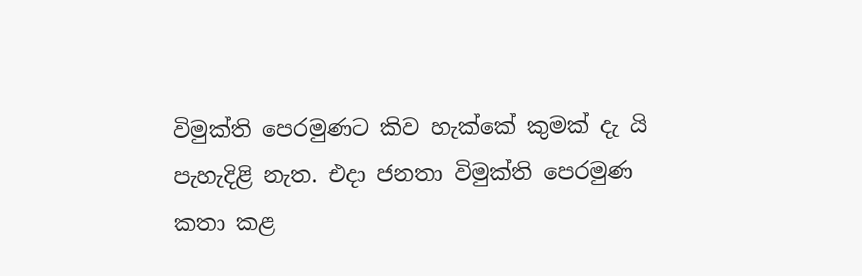විමුක්ති පෙරමුණට කිව හැක්කේ කුමක් දැ යි පැහැදිළි නැත. එදා ජනතා විමුක්ති පෙරමුණ කතා කළ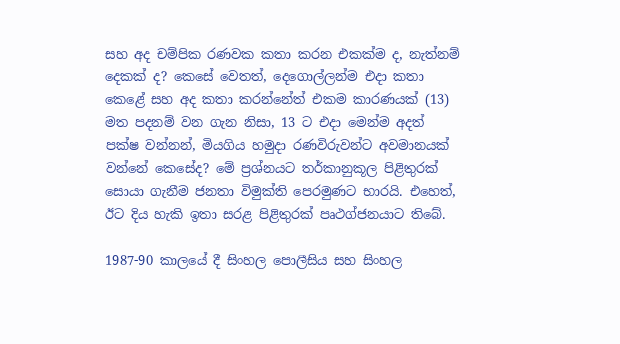සහ අද චම්පික රණවක කතා කරන එකක්ම ද, නැත්නම් දෙකක් ද? කෙසේ වෙතත්, දෙගොල්ලන්ම එදා කතා කෙළේ සහ අද කතා කරන්නේත් එකම කාරණයක් (13) මත පදනම් වන ගැන නිසා, 13 ට එදා මෙන්ම අදත් පක්ෂ වන්නන්, මියගිය හමුදා රණවිරුවන්ට අවමානයක් වන්නේ කෙසේද? මේ ප්‍රශ්නයට තර්කානුකූල පිළිතුරක් සොයා ගැනීම ජනතා විමුක්ති පෙරමුණට භාරයි. එහෙත්, ඊට දිය හැකි ඉතා සරළ පිළිතුරක් පෘථග්ජනයාට තිබේ.

1987-90 කාලයේ දී සිංහල පොලීසිය සහ සිංහල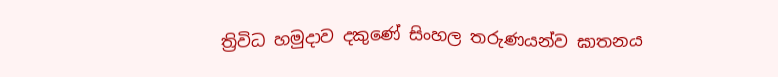ත්‍රිවිධ හමුදාව දකුණේ සිංහල තරුණයන්ව ඝාතනය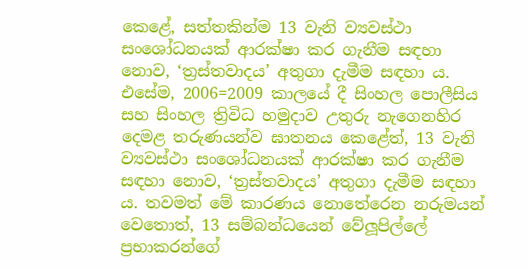කෙළේ, සත්තකින්ම 13 වැනි ව්‍යවස්ථා සංශෝධනයක් ආරක්ෂා කර ගැනීම සඳහා නොව, ‘ත්‍රස්තවාදය’ අතුගා දැමීම සඳහා ය. එසේම, 2006=2009 කාලයේ දී සිංහල පොලීසිය සහ සිංහල ත්‍රිවිධ හමුදාව උතුරු නැගෙනහිර දෙමළ තරුණයන්ව ඝාතනය කෙළේත්, 13 වැනි ව්‍යවස්ථා සංශෝධනයක් ආරක්ෂා කර ගැනීම සඳහා නොව, ‘ත්‍රස්තවාදය’ අතුගා දැමීම සඳහා ය. තවමත් මේ කාරණය නොතේරෙන නරුමයන් වෙතොත්, 13 සම්බන්ධයෙන් වේලූපිල්ලේ ප්‍රභාකරන්ගේ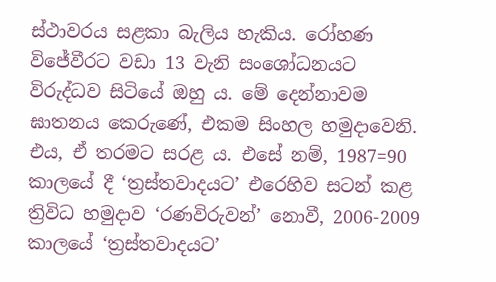ස්ථාවරය සළකා බැලිය හැකිය. රෝහණ විජේවීරට වඩා 13 වැනි සංශෝධනයට විරුද්ධව සිටියේ ඔහු ය. මේ දෙන්නාවම ඝාතනය කෙරුණේ, එකම සිංහල හමුදාවෙනි. එය, ඒ තරමට සරළ ය. එසේ නම්, 1987=90 කාලයේ දී ‘ත්‍රස්තවාදයට’ එරෙහිව සටන් කළ ත්‍රිවිධ හමුදාව ‘රණවිරුවන්’ නොවී, 2006-2009 කාලයේ ‘ත්‍රස්තවාදයට’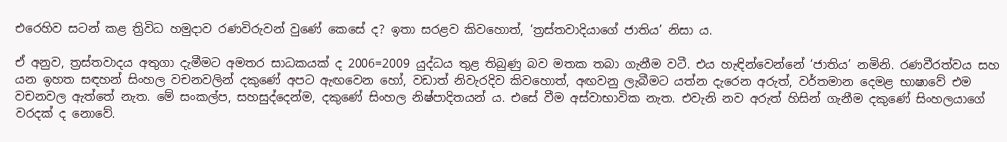එරෙහිව සටන් කළ ත්‍රිවිධ හමුදාව රණවිරුවන් වුණේ කෙසේ ද? ඉතා සරළව කිවහොත්, ‘ත්‍රස්තවාදියාගේ ජාතිය’ නිසා ය.

ඒ අනුව, ත්‍රස්තවාදය අතුගා දැමීමට අමතර සාධකයක් ද 2006=2009 යුද්ධය තුළ තිබුණු බව මතක තබා ගැනීම වටී. එය හැඳින්වෙන්නේ ‘ජාතිය’ නමිනි. රණවීරත්වය සහ යන ඉහත සඳහන් සිංහල වචනවලින් දකුණේ අපට ඇඟවෙන හෝ, වඩාත් නිවැරදිව කිවහොත්, අඟවනු ලැබීමට යත්න දැරෙන අරුත්, වර්තමාන දෙමළ භාෂාවේ එම වචනවල ඇත්තේ නැත. මේ සංකල්ප, සහසුද්දෙන්ම, දකුණේ සිංහල නිෂ්පාදිතයන් ය. එසේ වීම අස්වාභාවික නැත. එවැනි නව අරුත් හිසින් ගැනීම දකුණේ සිංහලයාගේ වරදක් ද නොවේ.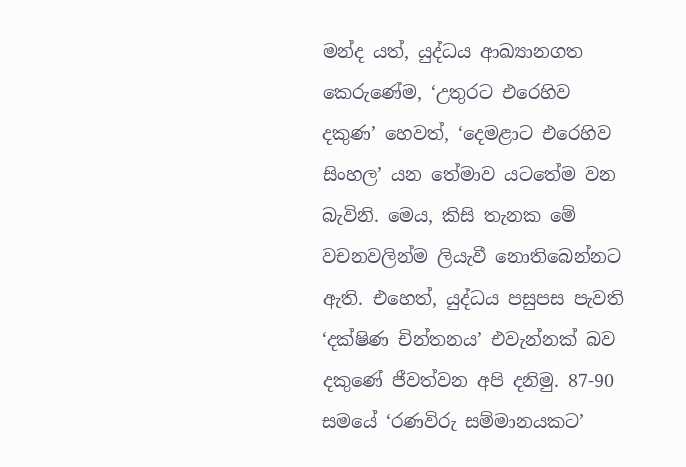මන්ද යත්, යුද්ධය ආඛ්‍යානගත කෙරුණේම, ‘උතුරට එරෙහිව දකුණ’ හෙවත්, ‘දෙමළාට එරෙහිව සිංහල’ යන තේමාව යටතේම වන බැවිනි. මෙය, කිසි තැනක මේ වචනවලින්ම ලියැවී නොතිබෙන්නට ඇති. එහෙත්, යුද්ධය පසුපස පැවති ‘දක්ෂිණ චින්තනය’ එවැන්නක් බව දකුණේ ජීවත්වන අපි දනිමු. 87-90 සමයේ ‘රණවිරු සම්මානයකට’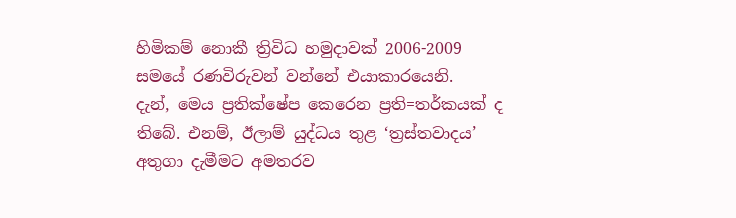හිමිකම් නොකී ත්‍රිවිධ හමුදාවක් 2006-2009 සමයේ රණවිරුවන් වන්නේ එයාකාරයෙනි.
දැන්, මෙය ප්‍රතික්ෂේප කෙරෙන ප්‍රති=තර්කයක් ද තිබේ. එනම්, ඊලාම් යුද්ධය තුළ ‘ත්‍රස්තවාදය’ අතුගා දැමීමට අමතරව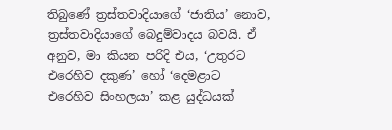තිබුණේ ත්‍රස්තවාදියාගේ ‘ජාතිය’ නොව, ත්‍රස්තවාදියාගේ බෙදුම්වාදය බවයි. ඒ අනුව, මා කියන පරිදි එය, ‘උතුරට එරෙහිව දකුණ’ හෝ ‘දෙමළාට එරෙහිව සිංහලයා’ කළ යුද්ධයක්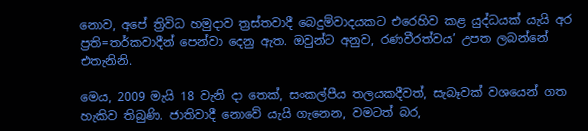නොව, අපේ ත්‍රිවිධ හමුදාව ත්‍රස්තවාදී බෙදුම්වාදයකට එරෙහිව කළ යුද්ධයක් යැයි අර ප්‍රති=තර්කවාදීන් පෙන්වා දෙනු ඇත. ඔවුන්ට අනුව, රණවීරත්වය’ උපත ලබන්නේ එතැනිනි.

මෙය, 2009 මැයි 18 වැනි දා තෙක්, සංකල්පීය තලයකදීවත්, සැබෑවක් වශයෙන් ගත හැකිව තිබුණි. ජාතිවාදී නොවේ යැයි ගැනෙන, වමටත් බර,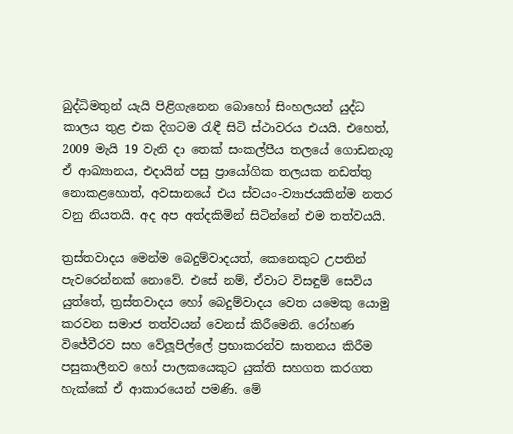බුද්ධිමතුන් යැයි පිළිගැනෙන බොහෝ සිංහලයන් යුද්ධ කාලය තුළ එක දිගටම රැඳී සිටි ස්ථාවරය එයයි. එහෙත්, 2009 මැයි 19 වැනි දා තෙක් සංකල්පීය තලයේ ගොඩනැගූ ඒ ආඛ්‍යානය, එදායින් පසු ප්‍රායෝගික තලයක නඩත්තු නොකළහොත්, අවසානයේ එය ස්වයං-ව්‍යාජයකින්ම නතර වනු නියතයි. අද අප අත්දකිමින් සිටින්නේ එම තත්වයයි.

ත්‍රස්තවාදය මෙන්ම බෙදුම්වාදයත්, කෙනෙකුට උපතින් පැවරෙන්නක් නොවේ. එසේ නම්, ඒවාට විසඳුම් සෙවිය යුත්තේ, ත්‍රස්තවාදය හෝ බෙදුම්වාදය වෙත යමෙකු යොමු කරවන සමාජ තත්වයන් වෙනස් කිරීමෙනි. රෝහණ විජේවීරව සහ වේලූපිල්ලේ ප්‍රභාකරන්ව ඝාතනය කිරීම පසුකාලීනව හෝ පාලකයෙකුට යුක්ති සහගත කරගත හැක්කේ ඒ ආකාරයෙන් පමණි. මේ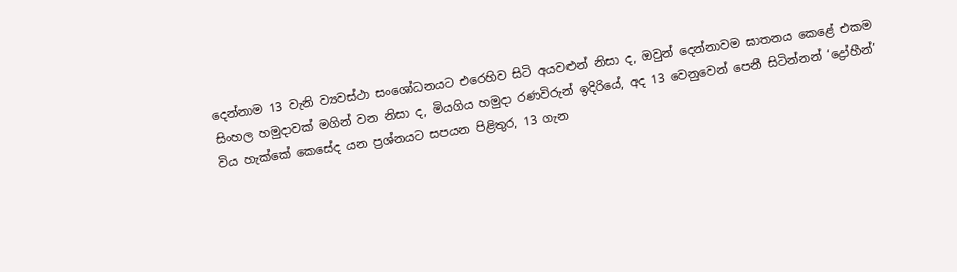දෙන්නාම 13 වැනි ව්‍යවස්ථා සංශෝධනයට එරෙහිව සිටි අයවළුන් නිසා ද, ඔවුන් දෙන්නාවම ඝාතනය කෙළේ එකම සිංහල හමුදාවක් මගින් වන නිසා ද, මියගිය හමුදා රණවිරුන් ඉදිරියේ, අද 13 වෙනුවෙන් පෙනී සිටින්නන් ‘ද්‍රෝහීන්’ විය හැක්කේ කෙසේද යන ප්‍රශ්නයට සපයන පිළිතුර, 13 ගැන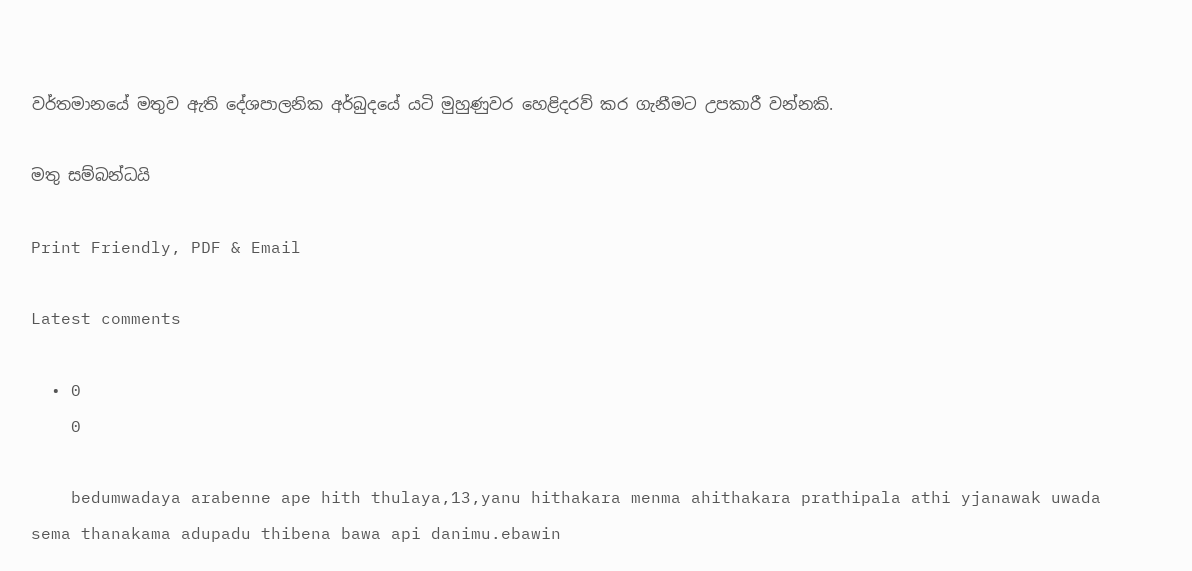වර්තමානයේ මතුව ඇති දේශපාලනික අර්බුදයේ යටි මුහුණුවර හෙළිදරව් කර ගැනීමට උපකාරී වන්නකි.

මතු සම්බන්ධයි

Print Friendly, PDF & Email

Latest comments

  • 0
    0

    bedumwadaya arabenne ape hith thulaya,13,yanu hithakara menma ahithakara prathipala athi yjanawak uwada sema thanakama adupadu thibena bawa api danimu.ebawin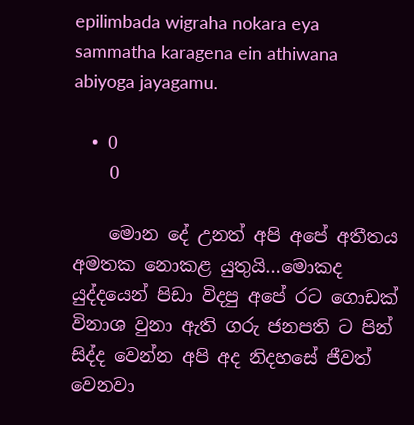epilimbada wigraha nokara eya sammatha karagena ein athiwana abiyoga jayagamu.

  • 0
    0

    මොන දේ උනත් අපි අපේ අතීතය අමතක නොකළ යුතුයි…මොකද යුද්දයෙන් පිඩා විදපු අපේ රට ගොඩක් විනාශ වුනා ඇති ගරු ජනපති ට පින් සිද්ද වෙන්න අපි අද නිදහසේ ජීවත් වෙනවා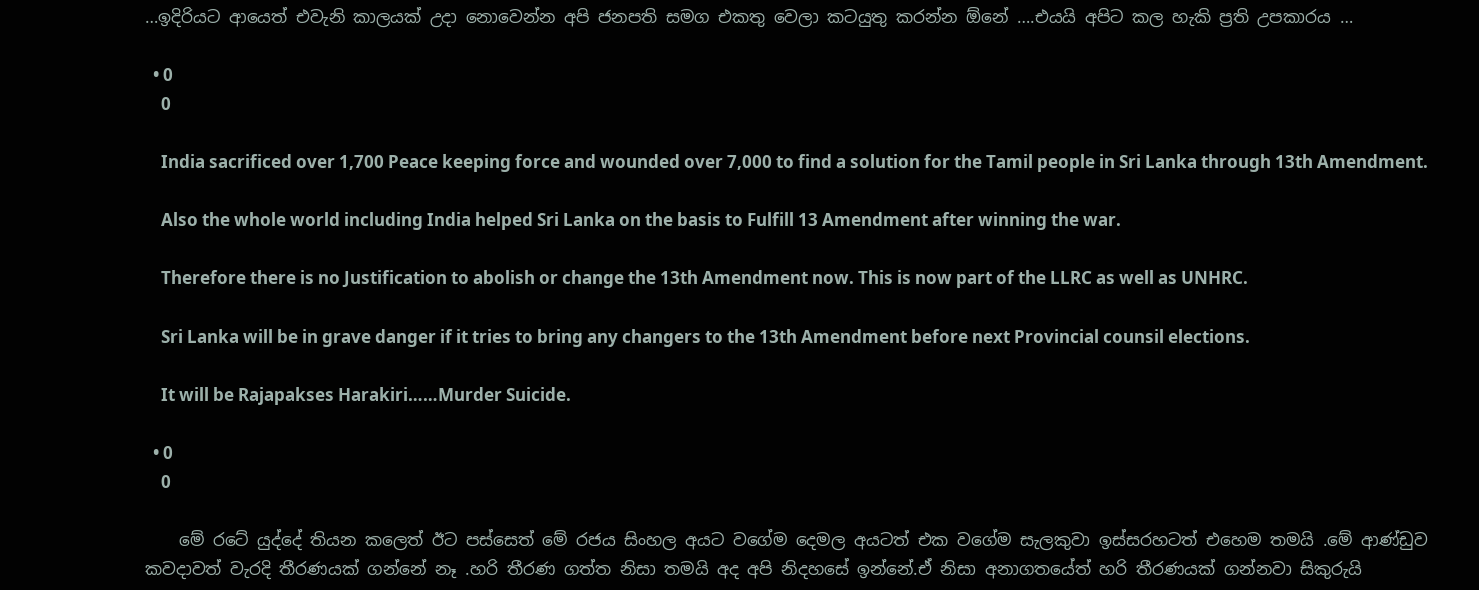…ඉදිරියට ආයෙත් එවැනි කාලයක් උදා නොවෙන්න අපි ජනපති සමග එකතු වෙලා කටයුතු කරන්න ඕනේ ….එයයි අපිට කල හැකි ප්‍රති උපකාරය …

  • 0
    0

    India sacrificed over 1,700 Peace keeping force and wounded over 7,000 to find a solution for the Tamil people in Sri Lanka through 13th Amendment.

    Also the whole world including India helped Sri Lanka on the basis to Fulfill 13 Amendment after winning the war.

    Therefore there is no Justification to abolish or change the 13th Amendment now. This is now part of the LLRC as well as UNHRC.

    Sri Lanka will be in grave danger if it tries to bring any changers to the 13th Amendment before next Provincial counsil elections.

    It will be Rajapakses Harakiri……Murder Suicide.

  • 0
    0

    මේ රටේ යුද්දේ තියන කලෙත් ඊට පස්සෙත් මේ රජය සිංහල අයට වගේම දෙමල අයටත් එක වගේම සැලකුවා ඉස්සරහටත් එහෙම තමයි .මේ ආණ්ඩුව කවදාවත් වැරදි තීරණයක් ගන්නේ නෑ .හරි තීරණ ගත්ත නිසා තමයි අද අපි නිදහසේ ඉන්නේ.ඒ නිසා අනාගතයේත් හරි තීරණයක් ගන්නවා සිකුරුයි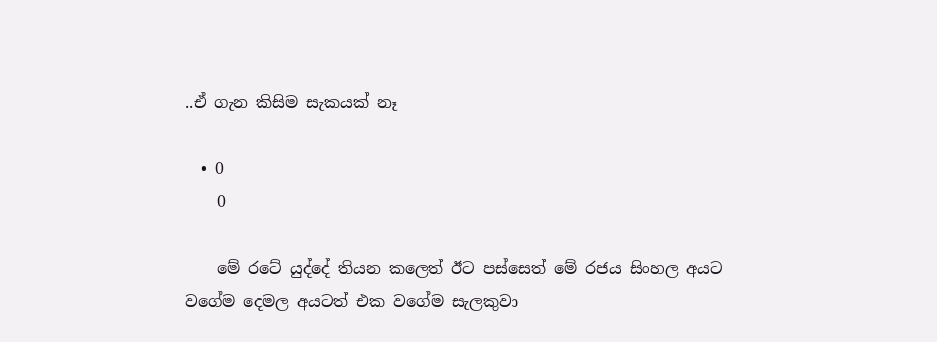..ඒ ගැන කිසිම සැකයක් නෑ

  • 0
    0

    මේ රටේ යුද්දේ තියන කලෙත් ඊට පස්සෙත් මේ රජය සිංහල අයට වගේම දෙමල අයටත් එක වගේම සැලකුවා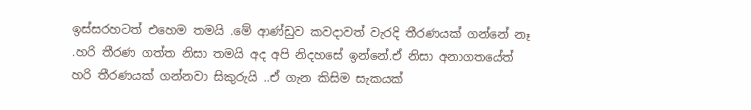ඉස්සරහටත් එහෙම තමයි .මේ ආණ්ඩුව කවදාවත් වැරදි තීරණයක් ගන්නේ නෑ .හරි තීරණ ගත්ත නිසා තමයි අද අපි නිදහසේ ඉන්නේ.ඒ නිසා අනාගතයේත් හරි තීරණයක් ගන්නවා සිකුරුයි ..ඒ ගැන කිසිම සැකයක්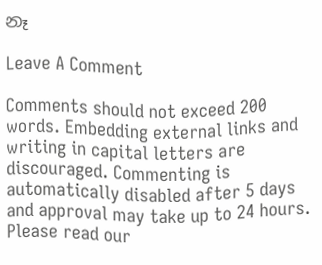නෑ

Leave A Comment

Comments should not exceed 200 words. Embedding external links and writing in capital letters are discouraged. Commenting is automatically disabled after 5 days and approval may take up to 24 hours. Please read our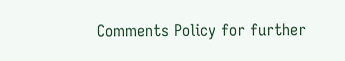Comments Policy for further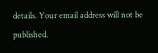details. Your email address will not be published.